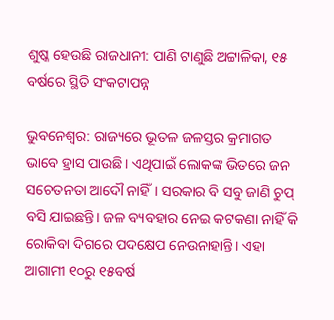ଶୁଷ୍କ ହେଉଛି ରାଜଧାନୀ: ପାଣି ଟାଣୁଛି ଅଟ୍ଟାଳିକା, ୧୫ ବର୍ଷରେ ସ୍ଥିତି ସଂକଟାପନ୍ନ

ଭୁବନେଶ୍ୱର: ରାଜ୍ୟରେ ଭୂତଳ ଜଳସ୍ତର କ୍ରମାଗତ ଭାବେ ହ୍ରାସ ପାଉଛି। ଏଥିପାଇଁ ଲୋକଙ୍କ ଭିତରେ ଜନ ସଚେତନତା ଆଦୌ ନାହିଁ। ସରକାର ବି ସବୁ ଜାଣି ଚୁପ୍‌‌ ବସି ଯାଇଛନ୍ତି। ଜଳ ବ୍ୟବହାର ନେଇ କଟକଣା ନାହିଁ କି ରୋକିବା ଦିଗରେ ପଦକ୍ଷେପ ନେଉନାହାନ୍ତି। ଏହା ଆଗାମୀ ୧୦ରୁ ୧୫ବର୍ଷ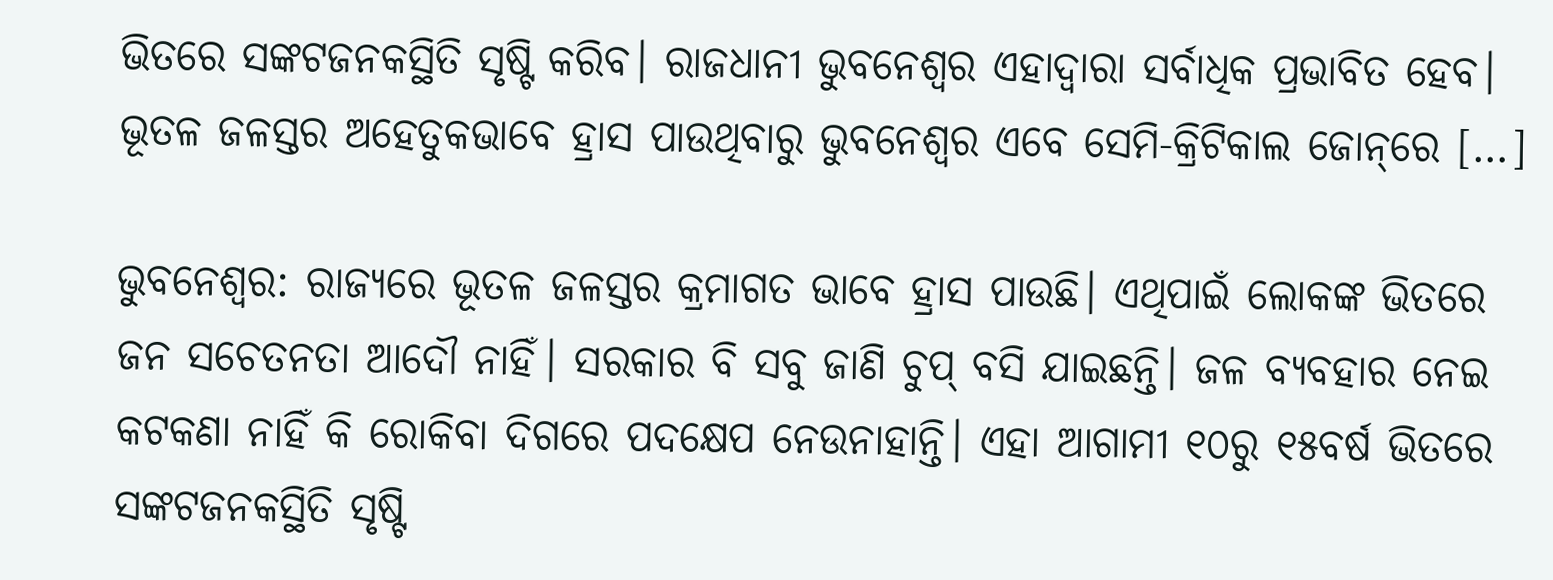ଭିତରେ ସଙ୍କଟଜନକସ୍ଥିତି ସୃଷ୍ଟି କରିବ। ରାଜଧାନୀ ଭୁବନେଶ୍ୱର ଏହାଦ୍ୱାରା ସର୍ବାଧିକ ପ୍ରଭାବିତ ହେବ। ଭୂତଳ ଜଳସ୍ତର ଅହେତୁକଭାବେ ହ୍ରାସ ପାଉଥିବାରୁ ଭୁବନେଶ୍ୱର ଏବେ ସେମି-କ୍ରିଟିକାଲ ଜୋନ୍‌‌ରେ […]

ଭୁବନେଶ୍ୱର: ରାଜ୍ୟରେ ଭୂତଳ ଜଳସ୍ତର କ୍ରମାଗତ ଭାବେ ହ୍ରାସ ପାଉଛି। ଏଥିପାଇଁ ଲୋକଙ୍କ ଭିତରେ ଜନ ସଚେତନତା ଆଦୌ ନାହିଁ। ସରକାର ବି ସବୁ ଜାଣି ଚୁପ୍‌‌ ବସି ଯାଇଛନ୍ତି। ଜଳ ବ୍ୟବହାର ନେଇ କଟକଣା ନାହିଁ କି ରୋକିବା ଦିଗରେ ପଦକ୍ଷେପ ନେଉନାହାନ୍ତି। ଏହା ଆଗାମୀ ୧୦ରୁ ୧୫ବର୍ଷ ଭିତରେ ସଙ୍କଟଜନକସ୍ଥିତି ସୃଷ୍ଟି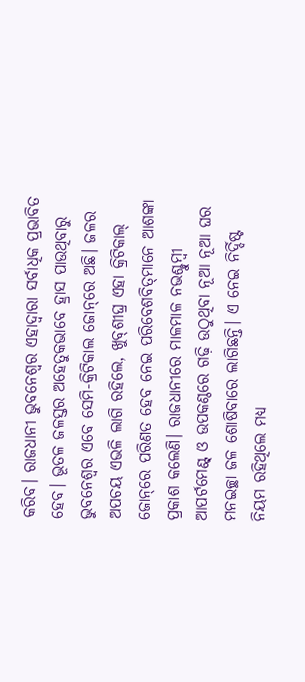କରିବ। ରାଜଧାନୀ ଭୁବନେଶ୍ୱର ଏହାଦ୍ୱାରା ସର୍ବାଧିକ ପ୍ରଭାବିତ ହେବ। ଭୂତଳ ଜଳସ୍ତର ଅହେତୁକଭାବେ ହ୍ରାସ ପାଉଥିବାରୁ ଭୁବନେଶ୍ୱର ଏବେ ସେମି-କ୍ରିଟିକାଲ ଜୋନ୍‌‌ରେ ଅଛି। ଜଳର ଅପଚୟ ଏଭଳି ଲାଗି ରହିଲେ, ଖୁବ୍‌‌ଶୀଘ୍ର ଏହା କ୍ରିଟିକାଲ୍‌‌ ଜୋନ୍‌‌ରେ ପରିଣତ ହେବ ନେଇ ପରିବେଶବିତ୍‌‌ମାନେ ଆଶଙ୍କା ପ୍ରକାଶ କଲେଣି। ରାଜଧାନୀରେ ମାଳମାଳ ନଭଶ୍ଚୁମ୍ବୀ ଆପର୍ଟମେଣ୍ଟ୍‌‌ ଓ ଉପକଣ୍ଠରେ ଗଢ଼ି ଉଠୁଥିବା ନୂଆ ନୂଆ ଘର ମନଇଚ୍ଛା ଜଳ ଶୋଷିବାରେ ଲାଗିଛନ୍ତି। ଏ ନେଇ ନିର୍ଦ୍ଦିଷ୍ଟ ନିୟମ ରହିଥିଲେ ମଧ୍ୟ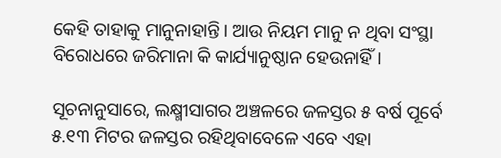କେହି ତାହାକୁ ମାନୁନାହାନ୍ତି। ଆଉ ନିୟମ ମାନୁ ନ ଥିବା ସଂସ୍ଥା ବିରୋଧରେ ଜରିମାନା କି କାର୍ଯ୍ୟାନୁଷ୍ଠାନ ହେଉନାହିଁ।

ସୂଚନାନୁସାରେ, ଲକ୍ଷ୍ମୀସାଗର ଅଞ୍ଚଳରେ ଜଳସ୍ତର ୫ ବର୍ଷ ପୂର୍ବେ ୫.୧୩ ମିଟର ଜଳସ୍ତର ରହିଥିବାବେଳେ ଏବେ ଏହା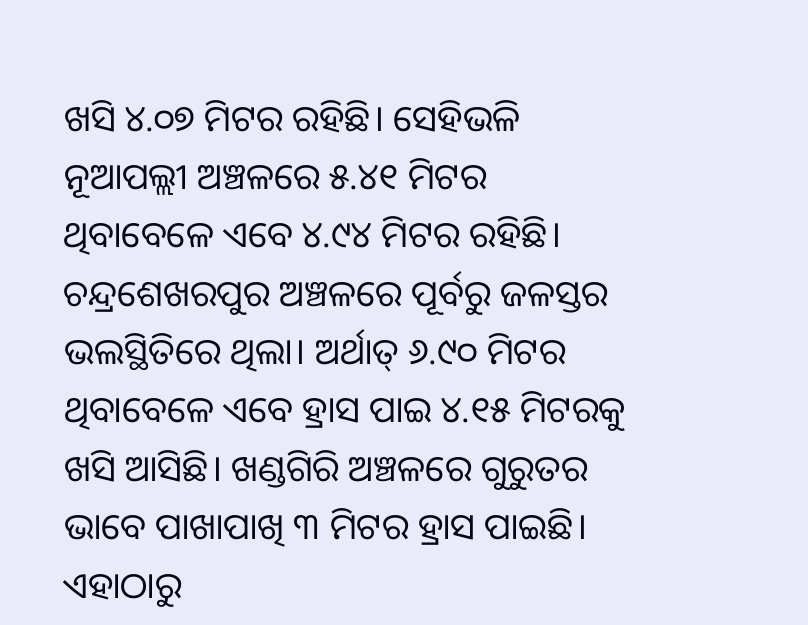ଖସି ୪.୦୭ ମିଟର ରହିଛି। ସେହିଭଳି ନୂଆପଲ୍ଲୀ ଅଞ୍ଚଳରେ ୫.୪୧ ମିଟର ଥିବାବେଳେ ଏବେ ୪.୯୪ ମିଟର ରହିଛି। ଚନ୍ଦ୍ରଶେଖରପୁର ଅଞ୍ଚଳରେ ପୂର୍ବରୁ ଜଳସ୍ତର ଭଲସ୍ଥିତିରେ ଥିଲା। ଅର୍ଥାତ୍‌‌ ୬.୯୦ ମିଟର ଥିବାବେଳେ ଏବେ ହ୍ରାସ ପାଇ ୪.୧୫ ମିଟରକୁ ଖସି ଆସିଛି। ଖଣ୍ଡଗିରି ଅଞ୍ଚଳରେ ଗୁରୁତର ଭାବେ ପାଖାପାଖି ୩ ମିଟର ହ୍ରାସ ପାଇଛି। ଏହାଠାରୁ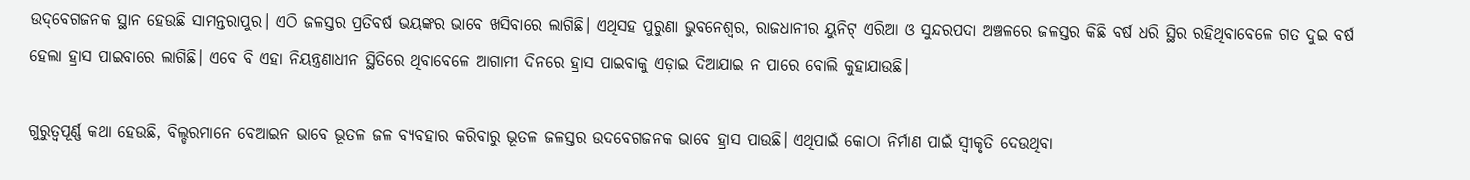ଉଦ୍‌‌ବେଗଜନକ ସ୍ଥାନ ହେଉଛି ସାମନ୍ତରାପୁର। ଏଠି ଜଳସ୍ତର ପ୍ରତିବର୍ଷ ଭୟଙ୍କର ଭାବେ ଖସିବାରେ ଲାଗିଛି। ଏଥିସହ ପୁରୁଣା ଭୁବନେଶ୍ୱର, ରାଜଧାନୀର ୟୁନିଟ୍‌‌ ଏରିଆ ଓ ସୁନ୍ଦରପଦା ଅଞ୍ଚଳରେ ଜଳସ୍ତର କିଛି ବର୍ଷ ଧରି ସ୍ଥିର ରହିଥିବାବେଳେ ଗତ ଦୁଇ ବର୍ଷ ହେଲା ହ୍ରାସ ପାଇବାରେ ଲାଗିଛି। ଏବେ ବି ଏହା ନିୟନ୍ତ୍ରଣାଧୀନ ସ୍ଥିତିରେ ଥିବାବେଳେ ଆଗାମୀ ଦିନରେ ହ୍ରାସ ପାଇବାକୁ ଏଡ଼ାଇ ଦିଆଯାଇ ନ ପାରେ ବୋଲି କୁହାଯାଉଛି।

ଗୁରୁତ୍ୱପୂର୍ଣ୍ଣ କଥା ହେଉଛି, ବିଲ୍ଡରମାନେ ବେଆଇନ ଭାବେ ଭୂତଳ ଜଳ ବ୍ୟବହାର କରିବାରୁ ଭୂତଳ ଜଳସ୍ତର ଉଦବେଗଜନକ ଭାବେ ହ୍ରାସ ପାଉଛି। ଏଥିପାଇଁ କୋଠା ନିର୍ମାଣ ପାଇଁ ସ୍ୱୀକୃତି ଦେଉଥିବା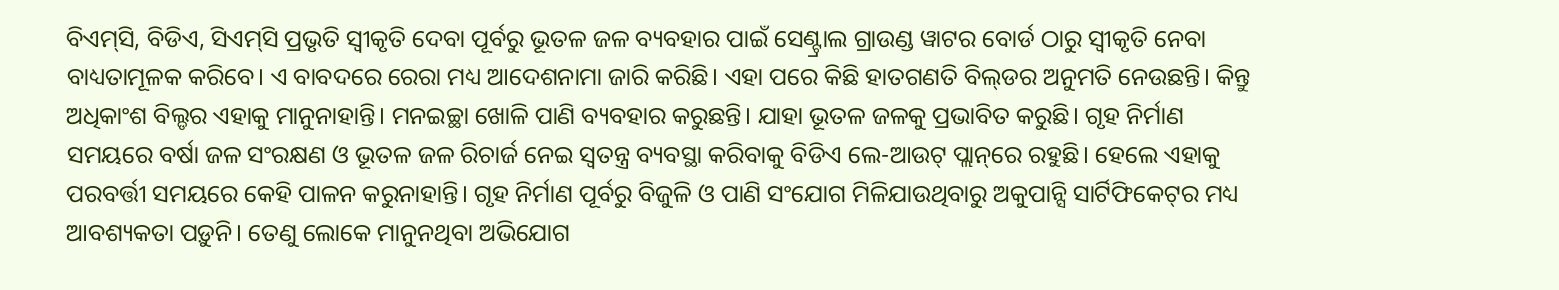ବିଏମ୍‌‌ସି, ବିଡିଏ, ସିଏମ୍‌‌ସି ପ୍ରଭୃତି ସ୍ୱୀକୃତି ଦେବା ପୂର୍ବରୁ ଭୂତଳ ଜଳ ବ୍ୟବହାର ପାଇଁ ସେଣ୍ଟ୍ରାଲ ଗ୍ରାଉଣ୍ଡ ୱାଟର ବୋର୍ଡ ଠାରୁ ସ୍ୱୀକୃତି ନେବା ବାଧ୍ୟତାମୂଳକ କରିବେ। ଏ ବାବଦରେ ରେରା ମଧ୍ୟ ଆଦେଶନାମା ଜାରି କରିଛି। ଏହା ପରେ କିଛି ହାତଗଣତି ବିଲ୍‌‌ଡର ଅନୁମତି ନେଉଛନ୍ତି। କିନ୍ତୁ ଅଧିକାଂଶ ବିଲ୍ଡର ଏହାକୁ ମାନୁନାହାନ୍ତି। ମନଇଚ୍ଛା ଖୋଳି ପାଣି ବ୍ୟବହାର କରୁଛନ୍ତି। ଯାହା ଭୂତଳ ଜଳକୁ ପ୍ରଭାବିତ କରୁଛି। ଗୃହ ନିର୍ମାଣ ସମୟରେ ବର୍ଷା ଜଳ ସଂରକ୍ଷଣ ଓ ଭୂତଳ ଜଳ ରିଚାର୍ଜ ନେଇ ସ୍ୱତନ୍ତ୍ର ବ୍ୟବସ୍ଥା କରିବାକୁ ବିଡିଏ ଲେ-ଆଉଟ୍‌‌ ପ୍ଲାନ୍‌‌ରେ ରହୁଛି। ହେଲେ ଏହାକୁ ପରବର୍ତ୍ତୀ ସମୟରେ କେହି ପାଳନ କରୁନାହାନ୍ତି। ଗୃହ ନିର୍ମାଣ ପୂର୍ବରୁ ବିଜୁଳି ଓ ପାଣି ସଂଯୋଗ ମିଳିଯାଉଥିବାରୁ ଅକୁପାନ୍ସି ସାର୍ଟିଫିକେଟ୍‌‌ର ମଧ୍ୟ ଆବଶ୍ୟକତା ପଡ଼ୁନି। ତେଣୁ ଲୋକେ ମାନୁନଥିବା ଅଭିଯୋଗ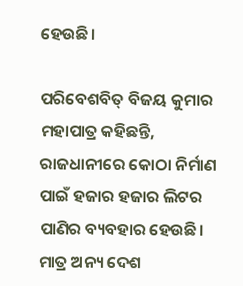ହେଉଛି।

ପରିବେଶବିତ୍‌‌ ବିଜୟ କୁମାର ମହାପାତ୍ର କହିଛନ୍ତି, ରାଜଧାନୀରେ କୋଠା ନିର୍ମାଣ ପାଇଁ ହଜାର ହଜାର ଲିଟର ପାଣିର ବ୍ୟବହାର ହେଉଛି। ମାତ୍ର ଅନ୍ୟ ଦେଶ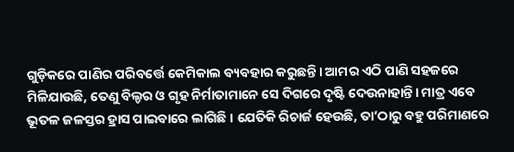ଗୁଡ଼ିକରେ ପାଣିର ପରିବର୍ତ୍ତେ କେମିକାଲ ବ୍ୟବହାର କରୁଛନ୍ତି। ଆମର ଏଠି ପାଣି ସହଜରେ ମିଳିଯାଉଛି, ତେଣୁ ବିଲ୍ଡର ଓ ଗୃହ ନିର୍ମାତାମାନେ ସେ ଦିଗରେ ଦୃଷ୍ଟି ଦେଉନାହାନ୍ତି। ମାତ୍ର ଏବେ ଭୂତଳ ଜଳସ୍ତର ହ୍ରାସ ପାଇବାରେ ଲାଗିଛି। ଯେତିକି ରିଚାର୍ଜ ହେଉଛି, ତା’ଠାରୁ ବହୁ ପରିମାଣରେ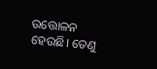ଉତ୍ତୋଳନ ହେଉଛି। ତେଣୁ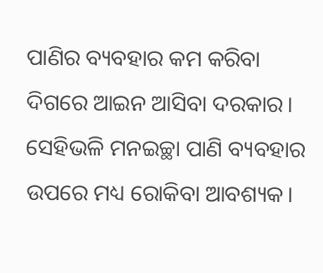ପାଣିର ବ୍ୟବହାର କମ କରିବା ଦିଗରେ ଆଇନ ଆସିବା ଦରକାର। ସେହିଭଳି ମନଇଚ୍ଛା ପାଣି ବ୍ୟବହାର ଉପରେ ମଧ୍ୟ ରୋକିବା ଆବଶ୍ୟକ।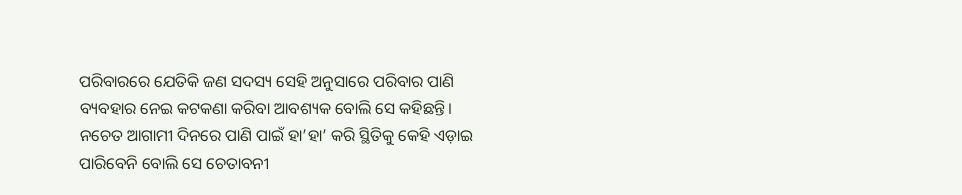ପରିବାରରେ ଯେତିକି ଜଣ ସଦସ୍ୟ ସେହି ଅନୁସାରେ ପରିବାର ପାଣି ବ୍ୟବହାର ନେଇ କଟକଣା କରିବା ଆବଶ୍ୟକ ବୋଲି ସେ କହିଛନ୍ତି। ନଚେତ ଆଗାମୀ ଦିନରେ ପାଣି ପାଇଁ ହା’ହା’ କରି ସ୍ଥିତିକୁ କେହି ଏଡ଼ାଇ ପାରିବେନି ବୋଲି ସେ ଚେତାବନୀ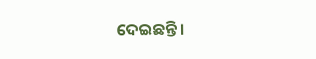ଦେଇଛନ୍ତି।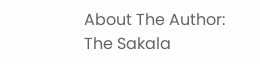About The Author: The Sakala